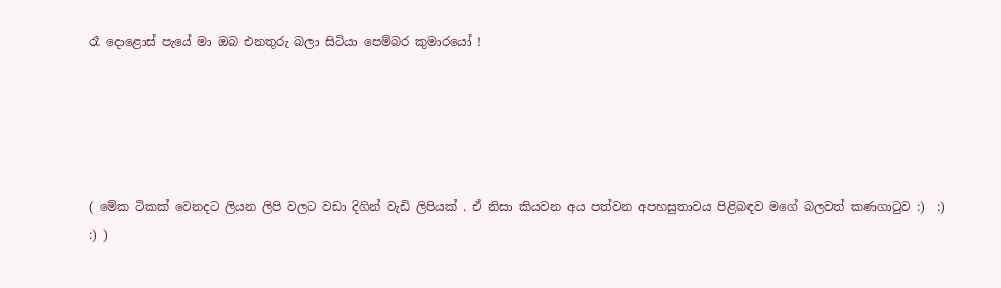රෑ දොළොස් පැයේ මා ඔබ එනතුරු බලා සිටියා පෙම්බර කුමාරයෝ !





( මේක ටිකක් වෙනදට ලියන ලිපි වලට වඩා දිගින් වැඩි ලිපියක් . ඒ නිසා කියවන අය පත්වන අපහසුතාවය පිළිබඳව මගේ බලවත් කණගාටුව :)  :)  :) )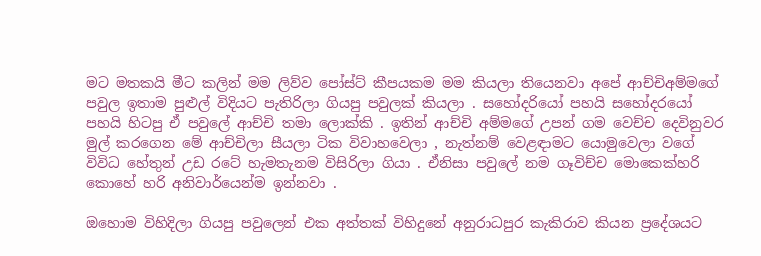මට මතකයි මීට කලින් මම ලිව්ව පෝස්ට් කීපයකම මම කියලා තියෙනවා අපේ ආච්චිඅම්මගේ පවුල ඉතාම පුළුල් විදියට පැතිරිලා ගියපු පවුලක් කියලා . සහෝදරියෝ පහයි සහෝදරයෝ පහයි හිටපු ඒ පවුලේ ආච්චි තමා ලොක්කි . ඉතින් ආච්චි අම්මගේ උපන් ගම වෙච්ච දෙවිනුවර මුල් කරගෙන මේ ආච්චිලා සීයලා ටික විවාහවෙලා , නැත්නම් වෙළඳාමට යොමුවෙලා වගේ විවිධ හේතුන් උඩ රටේ හැමතැනම විසිරිලා ගියා . ඒනිසා පවුලේ නම ගෑවිච්ච මොකෙක්හරි කොහේ හරි අනිවාර්යෙන්ම ඉන්නවා .

ඔහොම විහිදිලා ගියපු පවුලෙන් එක අත්තක් විහිදුනේ අනුරාධපුර කැකිරාව කියන ප්‍රදේශයට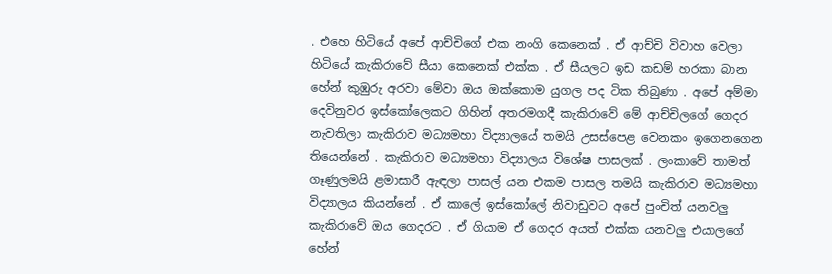. එහෙ හිටියේ අපේ ආච්චිගේ එක නංගි කෙනෙක් . ඒ ආච්චි විවාහ වෙලා හිටියේ කැකිරාවේ සීයා කෙනෙක් එක්ක . ඒ සීයලට ඉඩ කඩම් හරකා බාන හේන් කුඹුරු අරවා මේවා ඔය ඔක්කොම යුගල පද ටික තිබුණා . අපේ අම්මා දෙවිනුවර ඉස්කෝලෙකට ගිහින් අතරමගදී කැකිරාවේ මේ ආච්චිලගේ ගෙදර නැවතිලා කැකිරාව මධ්‍යමහා විද්‍යාලයේ තමයි උසස්පෙළ වෙනකං ඉගෙනගෙන තියෙන්නේ . කැකිරාව මධ්‍යමහා විද්‍යාලය විශේෂ පාසලක් . ලංකාවේ තාමත් ගෑණුලමයි ළමාසාරී ඇඳලා පාසල් යන එකම පාසල තමයි කැකිරාව මධ්‍යමහා විද්‍යාලය කියන්නේ . ඒ කාලේ ඉස්කෝලේ නිවාඩුවට අපේ පුංචිත් යනවලු කැකිරාවේ ඔය ගෙදරට . ඒ ගියාම ඒ ගෙදර අයත් එක්ක යනවලු එයාලගේ හේන්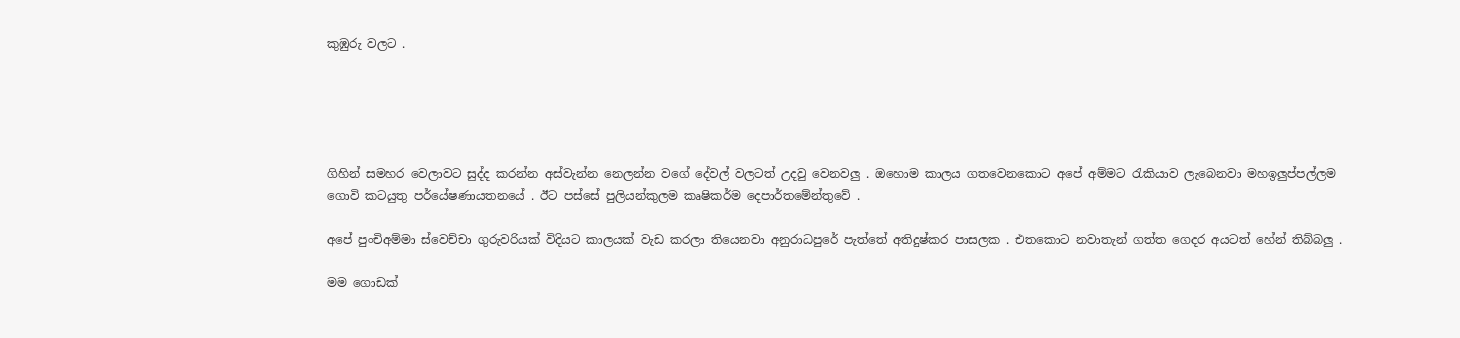කුඹුරු වලට .





ගිහින් සමහර වෙලාවට සුද්ද කරන්න අස්වැන්න නෙලන්න වගේ දේවල් වලටත් උදවු වෙනවලු . ඔහොම කාලය ගතවෙනකොට අපේ අම්මට රැකියාව ලැබෙනවා මහඉලුප්පල්ලම ගොවි කටයුතු පර්යේෂණායතනයේ . ඊට පස්සේ පුලියන්කුලම කෘෂිකර්ම දෙපාර්තමේන්තුවේ .

අපේ පුංචිඅම්මා ස්වෙච්චා ගුරුවරියක් විදියට කාලයක් වැඩ කරලා තියෙනවා අනුරාධපුරේ පැත්තේ අතිදුෂ්කර පාසලක . එතකොට නවාතැන් ගත්ත ගෙදර අයටත් හේන් තිබ්බලු .

මම ගොඩක්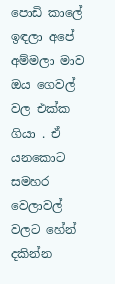පොඩි කාලේ ඉඳලා අපේ අම්මලා මාව ඔය ගෙවල් වල එක්ක ගියා . ඒ යනකොට සමහර වෙලාවල් වලට හේන් දකින්න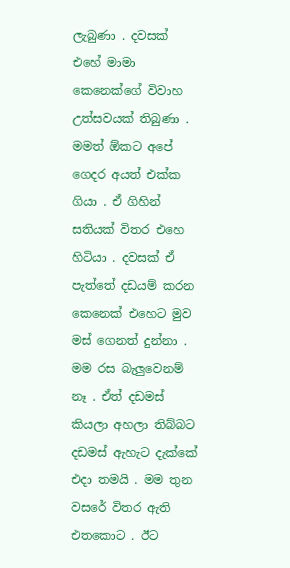ලැබුණා . දවසක් එහේ මාමා කෙනෙක්ගේ විවාහ උත්සවයක් තිබුණා . මමත් ඕකට අපේ ගෙදර අයත් එක්ක ගියා . ඒ ගිහින් සතියක් විතර එහෙ හිටියා . දවසක් ඒ පැත්තේ දඩයම් කරන කෙනෙක් එහෙට මුව මස් ගෙනත් දුන්නා . මම රස බැලුවෙනම් නෑ . ඒත් දඩමස් කියලා අහලා තිබ්බට දඩමස් ඇහැට දැක්කේ එදා තමයි . මම තුන වසරේ විතර ඇති එතකොට . ඊට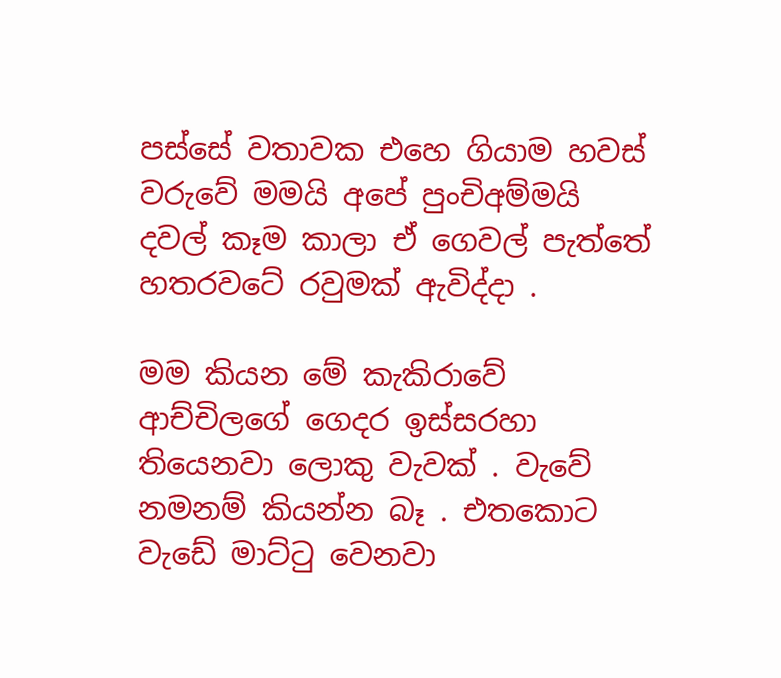පස්සේ වතාවක එහෙ ගියාම හවස් වරුවේ මමයි අපේ පුංචිඅම්මයි දවල් කෑම කාලා ඒ ගෙවල් පැත්තේ හතරවටේ රවුමක් ඇවිද්දා .

මම කියන මේ කැකිරාවේ ආච්චිලගේ ගෙදර ඉස්සරහා තියෙනවා ලොකු වැවක් . වැවේ නමනම් කියන්න බෑ . එතකොට වැඩේ මාට්ටු වෙනවා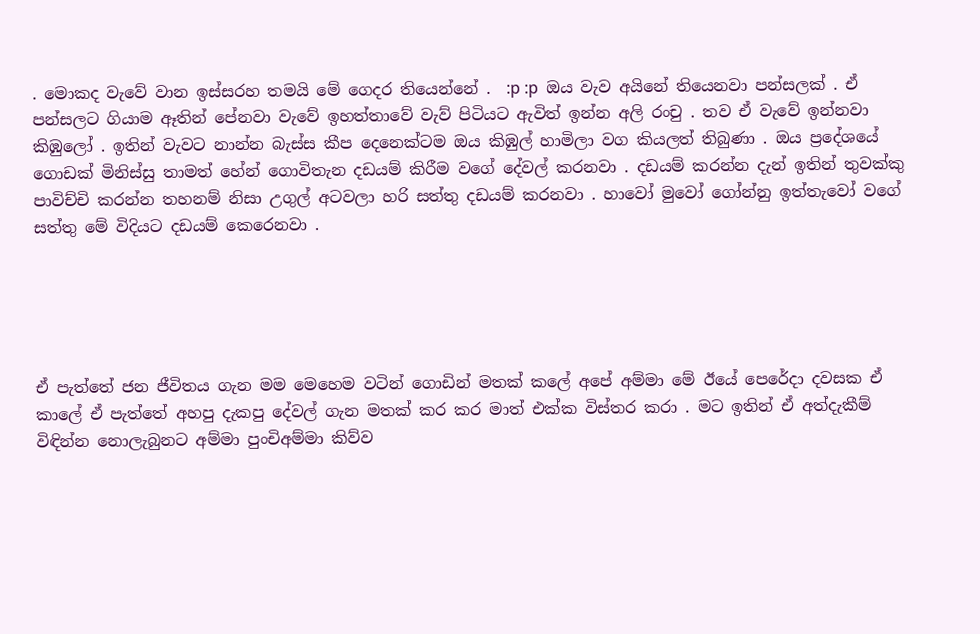. මොකද වැවේ වාන ඉස්සරහ තමයි මේ ගෙදර තියෙන්නේ .  :p :p  ඔය වැව අයිනේ තියෙනවා පන්සලක් . ඒ පන්සලට ගියාම ඈතින් පේනවා වැවේ ඉහත්තාවේ වැව් පිටියට ඇවිත් ඉන්න අලි රංචු . තව ඒ වැවේ ඉන්නවා කිඹුලෝ . ඉතින් වැවට නාන්න බැස්ස කීප දෙනෙක්ටම ඔය කිඹුල් හාමිලා වග කියලත් තිබුණා . ඔය ප්‍රදේශයේ ගොඩක් මිනිස්සු තාමත් හේන් ගොවිතැන දඩයම් කිරීම වගේ දේවල් කරනවා . දඩයම් කරන්න දැන් ඉතින් තුවක්කු පාවිච්චි කරන්න තහනම් නිසා උගුල් අටවලා හරි සත්තු දඩයම් කරනවා . හාවෝ මුවෝ ගෝන්නු ඉත්තැවෝ වගේ සත්තු මේ විදියට දඩයම් කෙරෙනවා .





ඒ පැත්තේ ජන ජීවිතය ගැන මම මෙහෙම වටින් ගොඩින් මතක් කලේ අපේ අම්මා මේ ඊයේ පෙරේදා දවසක ඒ කාලේ ඒ පැත්තේ අහපු දැකපු දේවල් ගැන මතක් කර කර මාත් එක්ක විස්තර කරා . මට ඉතින් ඒ අත්දැකීම් විඳින්න නොලැබුනට අම්මා පුංචිඅම්මා කිව්ව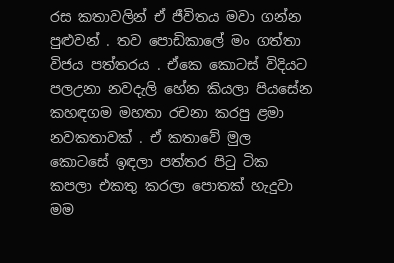රස කතාවලින් ඒ ජීවිතය මවා ගන්න පුළුවන් . තව පොඩිකාලේ මං ගත්තා විජය පත්තරය . ඒකෙ කොටස් විදියට පලඋනා නවදැලි හේන කියලා පියසේන කහඳගම මහතා රචනා කරපු ළමා නවකතාවක් . ඒ කතාවේ මුල කොටසේ ඉඳලා පත්තර පිටු ටික කපලා එකතු කරලා පොතක් හැදුවා මම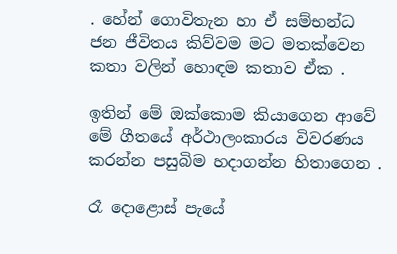. හේන් ගොවිතැන හා ඒ සම්භන්ධ ජන ජීවිතය කිව්වම මට මතක්වෙන කතා වලින් හොඳම කතාව ඒක .

ඉතින් මේ ඔක්කොම කියාගෙන ආවේ මේ ගීතයේ අර්ථාලංකාරය විවරණය කරන්න පසුබිම හදාගන්න හිතාගෙන .

රෑ දොළොස් පැයේ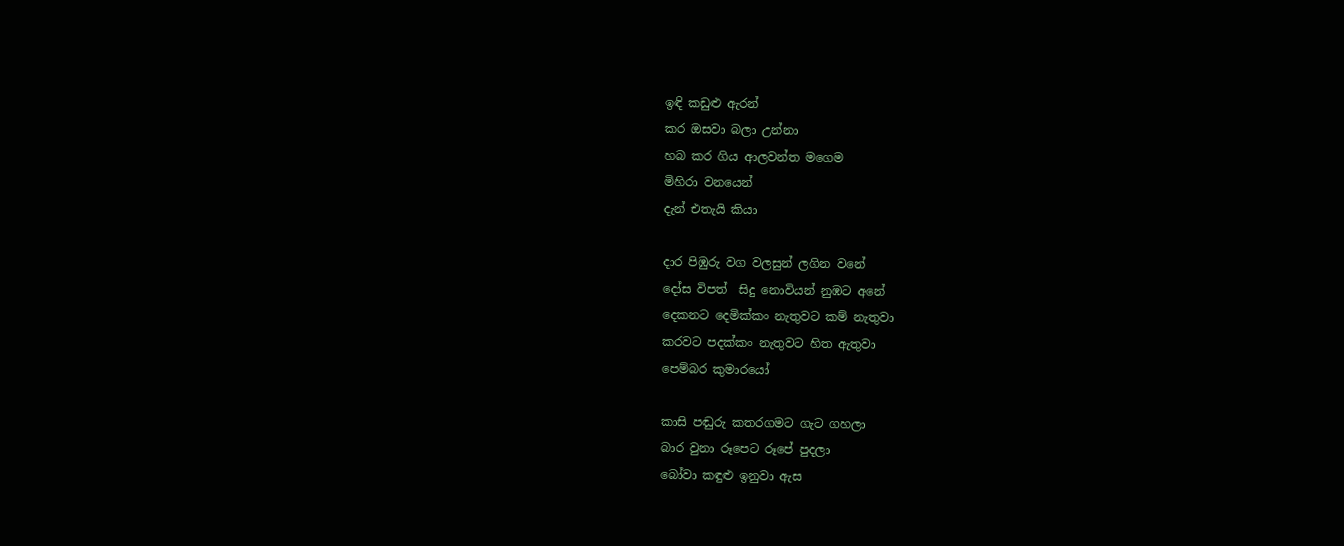ඉඳි කඩුළු ඇරන්
කර ඔසවා බලා උන්නා
හබ කර ගිය ආලවන්ත මගෙම
මිහිරා වනයෙන්
දැන් එතැයි කියා

දාර පිඹුරු වග වලසුන් ලගින වනේ
දෝස විපත්  සිදු නොවියන් නුඹට අනේ
දෙකනට දෙමික්කං නැතුවට කම් නැතුවා
කරවට පදක්කං නැතුවට හිත ඇතුවා
පෙම්බර කුමාරයෝ

කාසි පඬුරු කතරගමට ගැට ගහලා
බාර වුනා රූපෙට රූපේ පුදලා
බෝවා කඳුළු ඉනුවා ඇස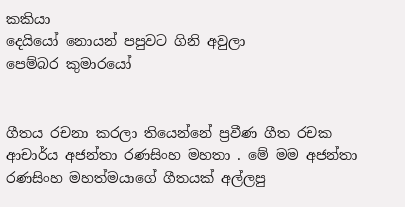කකියා
දෙයියෝ නොයන් පපුවට ගිනි අවුලා
පෙම්බර කුමාරයෝ


ගීතය රචනා කරලා තියෙන්නේ ප්‍රවීණ ගීත රචක ආචාර්ය අජන්තා රණසිංහ මහතා . මේ මම අජන්තා රණසිංහ මහත්මයාගේ ගීතයක් අල්ලපු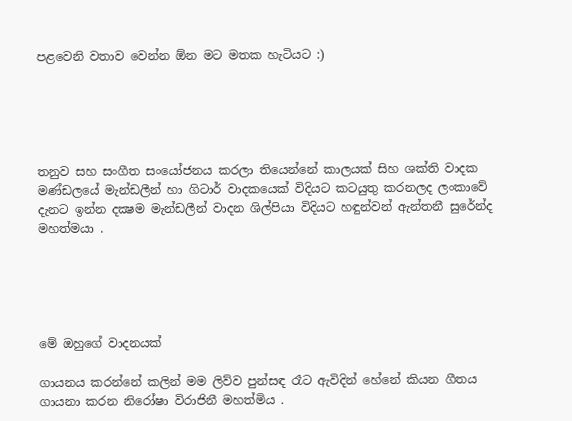පළවෙනි වතාව වෙන්න ඕන මට මතක හැටියට :)





තනුව සහ සංගීත සංයෝජනය කරලා තියෙන්නේ කාලයක් සිහ ශක්ති වාදක මණ්ඩලයේ මැන්ඩලීන් හා ගිටාර් වාදකයෙක් විදියට කටයුතු කරනලද ලංකාවේ දැනට ඉන්න දක්‍ෂම මැන්ඩලීන් වාදන ශිල්පියා විදියට හඳුන්වන් ඇන්තනී සුරේන්ද මහත්මයා .





මේ ඔහුගේ වාදනයක්

ගායනය කරන්නේ කලින් මම ලිව්ව පුන්සඳ රෑට ඇවිදින් හේනේ කියන ගීතය ගායනා කරන නිරෝෂා විරාජිනී මහත්මිය .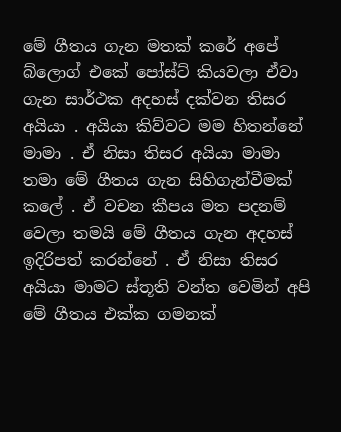මේ ගීතය ගැන මතක් කරේ අපේ බ්ලොග් එකේ පෝස්ට් කියවලා ඒවා ගැන සාර්ථක අදහස් දක්වන තිසර අයියා . අයියා කිව්වට මම හිතන්නේ මාමා . ඒ නිසා තිසර අයියා මාමා තමා මේ ගීතය ගැන සිහිගැන්වීමක් කලේ . ඒ වචන කීපය මත පදනම් වෙලා තමයි මේ ගීතය ගැන අදහස් ඉදිරිපත් කරන්නේ . ඒ නිසා තිසර අයියා මාමට ස්තූති වන්ත වෙමින් අපි මේ ගීතය එක්ක ගමනක්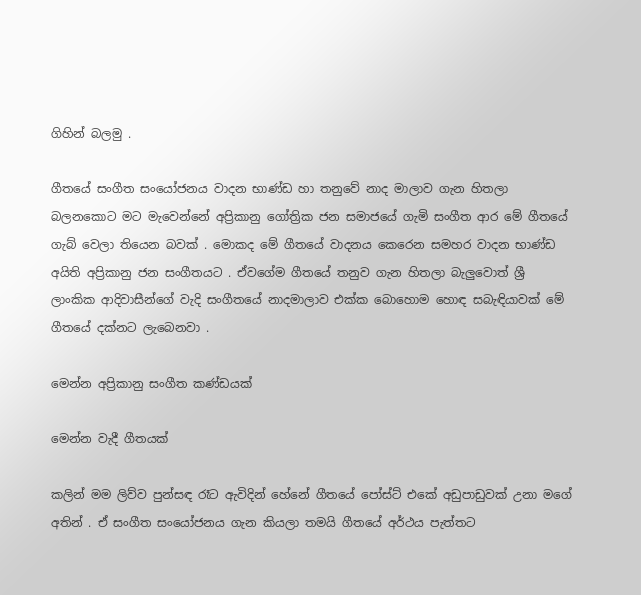ගිහින් බලමු .

ගීතයේ සංගීත සංයෝජනය වාදන භාණ්ඩ හා තනුවේ නාද මාලාව ගැන හිතලා බලනකොට මට මැවෙන්නේ අප්‍රිකානු ගෝත්‍රික ජන සමාජයේ ගැමි සංගීත ආර මේ ගීතයේ ගැබ් වෙලා තියෙන බවක් . මොකද මේ ගීතයේ වාදනය කෙරෙන සමහර වාදන භාණ්ඩ අයිති අප්‍රිකානු ජන සංගීතයට . ඒවගේම ගීතයේ තනුව ගැන හිතලා බැලුවොත් ශ්‍රී ලාංකික ආදිවාසීන්ගේ වැදි සංගීතයේ නාදමාලාව එක්ක බොහොම හොඳ සබැඳියාවක් මේ ගීතයේ දක්නට ලැබෙනවා .

මෙන්න අප්‍රිකානු සංගීත කණ්ඩයක්

මෙන්න වැදී ගීතයක්

කලින් මම ලිව්ව පුන්සඳ රෑට ඇවිදින් හේනේ ගීතයේ පෝස්ට් එකේ අඩුපාඩුවක් උනා මගේ අතින් . ඒ සංගීත සංයෝජනය ගැන කියලා තමයි ගීතයේ අර්ථය පැත්තට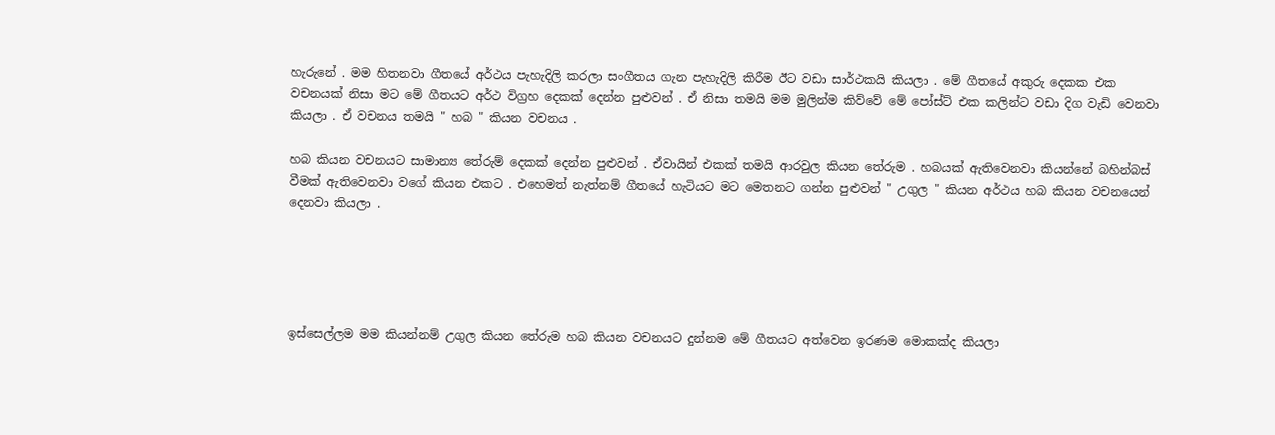හැරුනේ . මම හිතනවා ගීතයේ අර්ථය පැහැදිලි කරලා සංගීතය ගැන පැහැදිලි කිරීම ඊට වඩා සාර්ථකයි කියලා . මේ ගීතයේ අකුරු දෙකක එක වචනයක් නිසා මට මේ ගීතයට අර්ථ විග්‍රහ දෙකක් දෙන්න පුළුවන් . ඒ නිසා තමයි මම මුලින්ම කිව්වේ මේ පෝස්ට් එක කලින්ට වඩා දිග වැඩි වෙනවා කියලා . ඒ වචනය තමයි " හබ " කියන වචනය .

හබ කියන වචනයට සාමාන්‍ය තේරුම් දෙකක් දෙන්න පුළුවන් . ඒවායින් එකක් තමයි ආරවුල කියන තේරුම . හබයක් ඇතිවෙනවා කියන්නේ බහින්බස් වීමක් ඇතිවෙනවා වගේ කියන එකට . එහෙමත් නැත්නම් ගීතයේ හැටියට මට මෙතනට ගන්න පුළුවන් " උගුල " කියන අර්ථය හබ කියන වචනයෙන් දෙනවා කියලා .





ඉස්සෙල්ලම මම කියන්නම් උගුල කියන තේරුම හබ කියන වචනයට දුන්නම මේ ගීතයට අත්වෙන ඉරණම මොකක්ද කියලා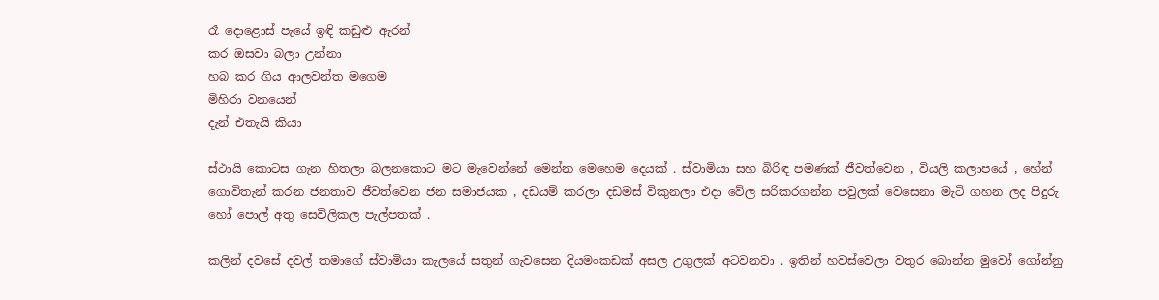රෑ දොළොස් පැයේ ඉඳි කඩුළු ඇරන්
කර ඔසවා බලා උන්නා
හබ කර ගිය ආලවන්ත මගෙම
මිහිරා වනයෙන්
දැන් එතැයි කියා

ස්ථායි කොටස ගැන හිතලා බලනකොට මට මැවෙන්නේ මෙන්න මෙහෙම දෙයක් . ස්වාමියා සහ බිරිඳ පමණක් ජීවත්වෙන , වියලි කලාපයේ , හේන් ගොවිතැන් කරන ජනතාව ජීවත්වෙන ජන සමාජයක , දඩයම් කරලා දඩමස් විකුනලා එදා වේල සරිකරගන්න පවුලක් වෙසෙනා මැටි ගහන ලද පිදුරු හෝ පොල් අතු සෙවිලිකල පැල්පතක් .

කලින් දවසේ දවල් තමාගේ ස්වාමියා කැලයේ සතුන් ගැවසෙන දියමංකඩක් අසල උගුලක් අටවනවා . ඉතින් හවස්වෙලා වතුර බොන්න මුවෝ ගෝන්නු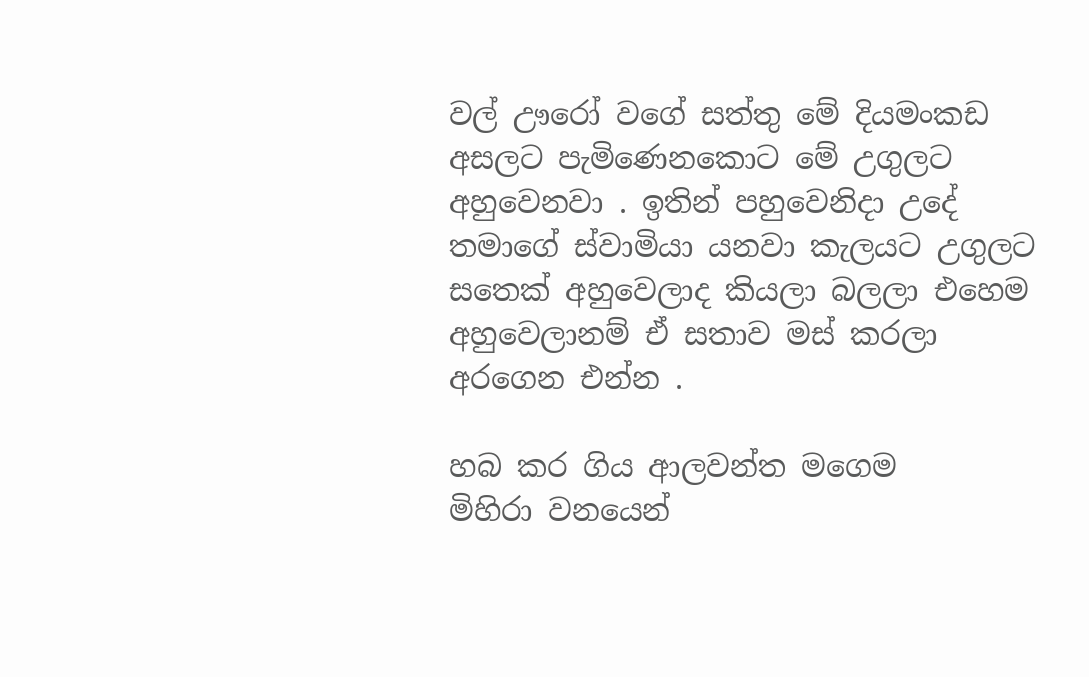වල් ඌරෝ වගේ සත්තු මේ දියමංකඩ අසලට පැමිණෙනකොට මේ උගුලට අහුවෙනවා . ඉතින් පහුවෙනිදා උදේ තමාගේ ස්වාමියා යනවා කැලයට උගුලට සතෙක් අහුවෙලාද කියලා බලලා එහෙම අහුවෙලානම් ඒ සතාව මස් කරලා අරගෙන එන්න .

හබ කර ගිය ආලවන්ත මගෙම
මිහිරා වනයෙන්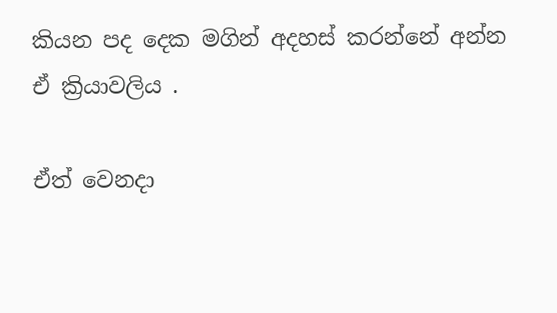කියන පද දෙක මගින් අදහස් කරන්නේ අන්න ඒ ක්‍රියාවලිය .

ඒත් වෙනදා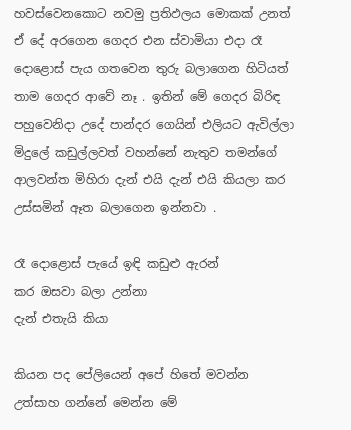හවස්වෙනකොට නවමු ප්‍රතිඵලය මොකක් උනත් ඒ දේ අරගෙන ගෙදර එන ස්වාමියා එදා රෑ දොළොස් පැය ගතවෙන තුරු බලාගෙන හිටියත් තාම ගෙදර ආවේ නෑ . ඉතින් මේ ගෙදර බිරිඳ පහුවෙනිදා උදේ පාන්දර ගෙයින් එලියට ඇවිල්ලා මිදුලේ කඩුල්ලවත් වහන්නේ නැතුව තමන්ගේ ආලවන්ත මිහිරා දැන් එයි දැන් එයි කියලා කර උස්සමින් ඈත බලාගෙන ඉන්නවා .

රෑ දොළොස් පැයේ ඉඳි කඩුළු ඇරන්
කර ඔසවා බලා උන්නා
දැන් එතැයි කියා

කියන පද පේලියෙන් අපේ හිතේ මවන්න උත්සාහ ගන්නේ මෙන්න මේ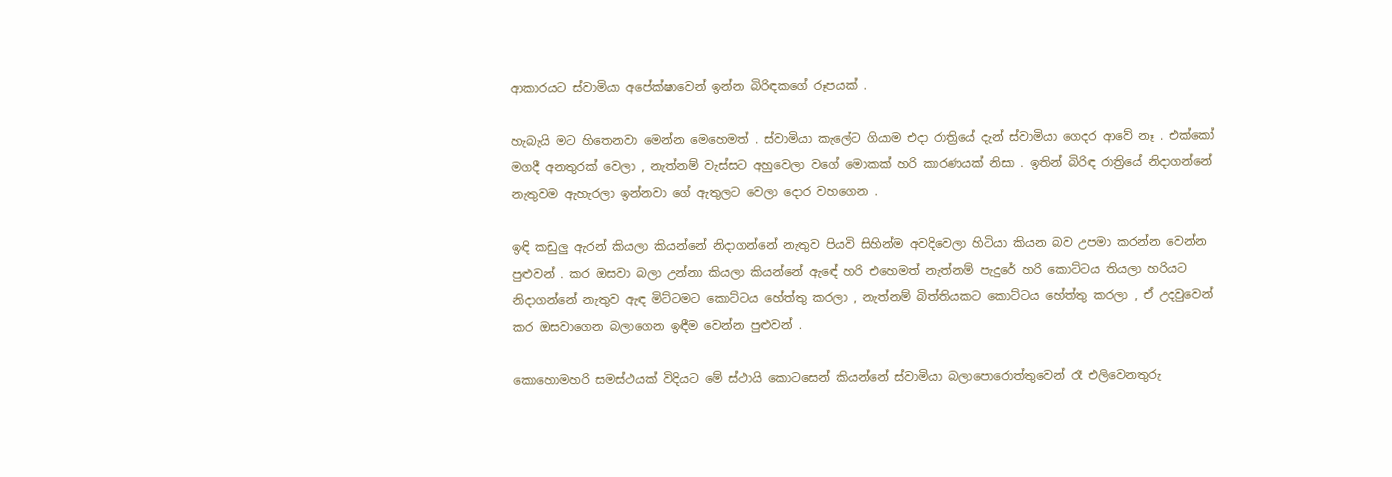ආකාරයට ස්වාමියා අපේක්ෂාවෙන් ඉන්න බිරිඳකගේ රූපයක් .

හැබැයි මට හිතෙනවා මෙන්න මෙහෙමත් . ස්වාමියා කැලේට ගියාම එදා රාත්‍රියේ දැන් ස්වාමියා ගෙදර ආවේ නෑ . එක්කෝ මගදී අනතුරක් වෙලා , නැත්නම් වැස්සට අහුවෙලා වගේ මොකක් හරි කාරණයක් නිසා . ඉතින් බිරිඳ රාත්‍රියේ නිදාගන්නේ නැතුවම ඇහැරලා ඉන්නවා ගේ ඇතුලට වෙලා දොර වහගෙන .

ඉඳි කඩුලු ඇරන් කියලා කියන්නේ නිදාගන්නේ නැතුව පියවි සිහින්ම අවදිවෙලා හිටියා කියන බව උපමා කරන්න වෙන්න පුළුවන් . කර ඔසවා බලා උන්නා කියලා කියන්නේ ඇඳේ හරි එහෙමත් නැත්නම් පැදුරේ හරි කොට්ටය තියලා හරියට නිදාගන්නේ නැතුව ඇඳ මිට්ටමට කොට්ටය හේත්තු කරලා , නැත්නම් බිත්තියකට කොට්ටය හේත්තු කරලා , ඒ උදවුවෙන් කර ඔසවාගෙන බලාගෙන ඉඳීම වෙන්න පුළුවන් .

කොහොමහරි සමස්ථයක් විදියට මේ ස්ථායි කොටසෙන් කියන්නේ ස්වාමියා බලාපොරොත්තුවෙන් රෑ එලිවෙනතුරු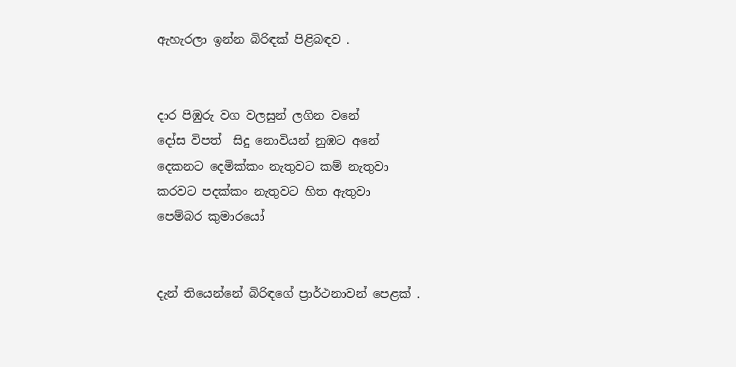ඇහැරලා ඉන්න බිරිඳක් පිළිබඳව .


දාර පිඹුරු වග වලසුන් ලගින වනේ
දෝස විපත්  සිදු නොවියන් නුඹට අනේ
දෙකනට දෙමික්කං නැතුවට කම් නැතුවා
කරවට පදක්කං නැතුවට හිත ඇතුවා
පෙම්බර කුමාරයෝ


දැන් තියෙන්නේ බිරිඳගේ ප්‍රාර්ථනාවන් පෙළක් .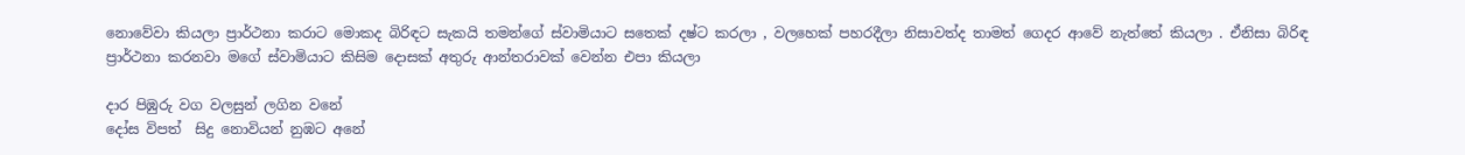නොවේවා කියලා ප්‍රාර්ථනා කරාට මොකද බිරිඳට සැකයි තමන්ගේ ස්වාමියාට සතෙක් දෂ්ට කරලා , වලහෙක් පහරදීලා නිසාවත්ද තාමත් ගෙදර ආවේ නැත්තේ කියලා . ඒනිසා බිරිඳ ප්‍රාර්ථනා කරනවා මගේ ස්වාමියාට කිසිම දොසක් අතුරු ආන්තරාවක් වෙන්න එපා කියලා

දාර පිඹුරු වග වලසුන් ලගින වනේ
දෝස විපත්  සිදු නොවියන් නුඹට අනේ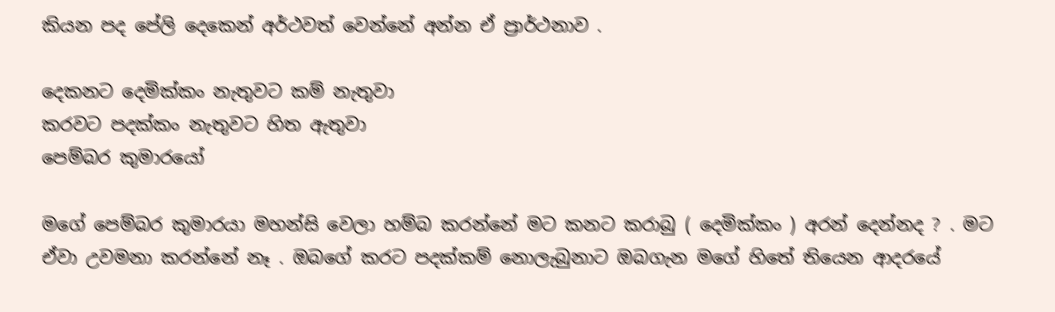කියන පද පේලි දෙකෙන් අර්ථවත් වෙන්නේ අන්න ඒ ප්‍රාර්ථනාව .

දෙකනට දෙමික්කං නැතුවට කම් නැතුවා
කරවට පදක්කං නැතුවට හිත ඇතුවා
පෙම්බර කුමාරයෝ

මගේ පෙම්බර කුමාරයා මහන්සි වෙලා හම්බ කරන්නේ මට කනට කරාබු ( දෙමික්කං ) අරන් දෙන්නද ? . මට ඒවා උවමනා කරන්නේ නෑ . ඔබගේ කරට පදක්කම් නොලැබුනාට ඔබගැන මගේ හිතේ තියෙන ආදරයේ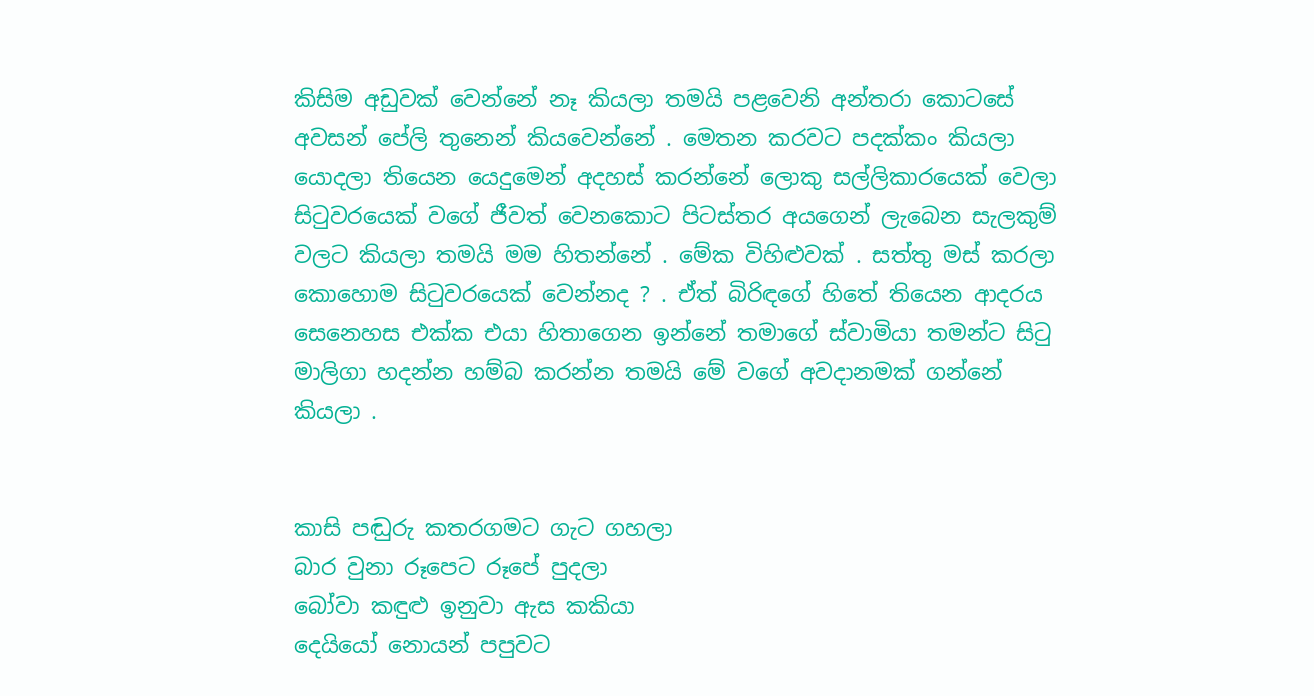කිසිම අඩුවක් වෙන්නේ නෑ කියලා තමයි පළවෙනි අන්තරා කොටසේ අවසන් පේලි තුනෙන් කියවෙන්නේ . මෙතන කරවට පදක්කං කියලා යොදලා තියෙන යෙදුමෙන් අදහස් කරන්නේ ලොකු සල්ලිකාරයෙක් වෙලා සිටුවරයෙක් වගේ ජීවත් වෙනකොට පිටස්තර අයගෙන් ලැබෙන සැලකුම් වලට කියලා තමයි මම හිතන්නේ . මේක විහිළුවක් . සත්තු මස් කරලා කොහොම සිටුවරයෙක් වෙන්නද ? . ඒත් බිරිඳගේ හිතේ තියෙන ආදරය සෙනෙහස එක්ක එයා හිතාගෙන ඉන්නේ තමාගේ ස්වාමියා තමන්ට සිටු මාලිගා හදන්න හම්බ කරන්න තමයි මේ වගේ අවදානමක් ගන්නේ කියලා .


කාසි පඬුරු කතරගමට ගැට ගහලා
බාර වුනා රූපෙට රූපේ පුදලා
බෝවා කඳුළු ඉනුවා ඇස කකියා
දෙයියෝ නොයන් පපුවට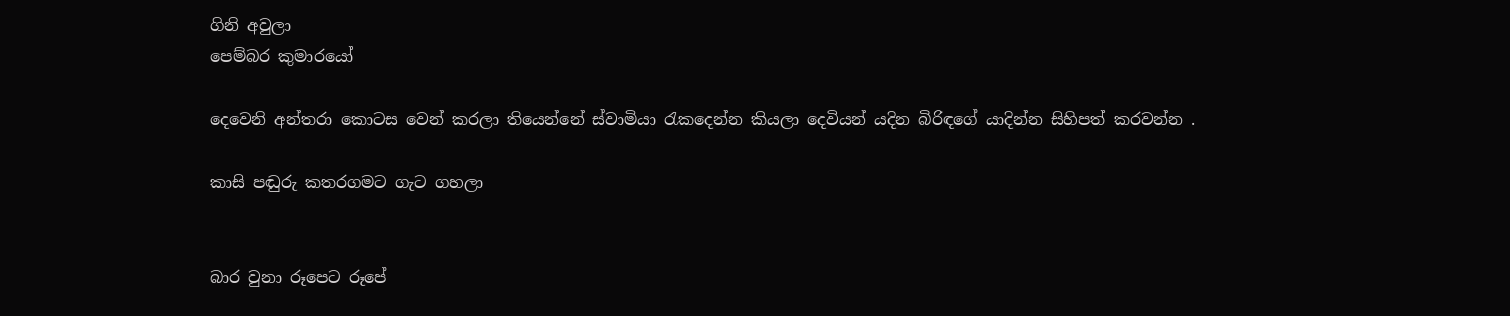ගිනි අවුලා
පෙම්බර කුමාරයෝ

දෙවෙනි අන්තරා කොටස වෙන් කරලා තියෙන්නේ ස්වාමියා රැකදෙන්න කියලා දෙවියන් යදින බිරිඳගේ යාදින්න සිහිපත් කරවන්න .

කාසි පඬුරු කතරගමට ගැට ගහලා


බාර වුනා රූපෙට රූපේ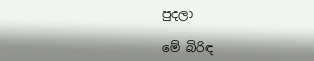පුදලා

මේ බිරිඳ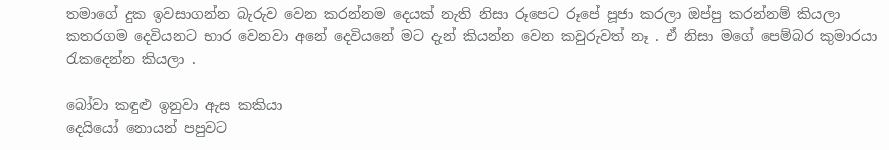තමාගේ දුක ඉවසාගන්න බැරුව වෙන කරන්නම දෙයක් නැති නිසා රූපෙට රූපේ පූජා කරලා ඔප්පු කරන්නම් කියලා කතරගම දෙවියනට භාර වෙනවා අනේ දෙවියනේ මට දැන් කියන්න වෙන කවුරුවත් නෑ . ඒ නිසා මගේ පෙම්බර කුමාරයා රැකදෙන්න කියලා .

බෝවා කඳුළු ඉනුවා ඇස කකියා
දෙයියෝ නොයන් පපුවට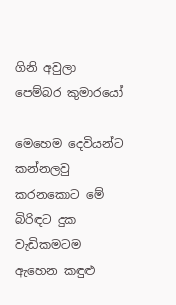ගිනි අවුලා
පෙම්බර කුමාරයෝ

මෙහෙම දෙවියන්ට කන්නලවු කරනකොට මේ බිරිඳට දුක වැඩිකමටම ඇහෙන කඳුළු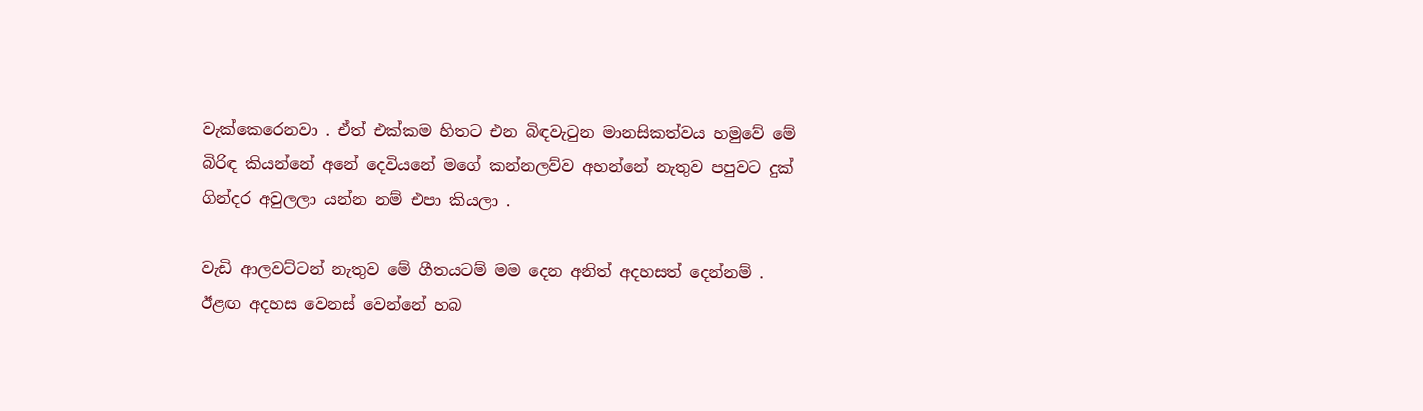වැක්කෙරෙනවා . ඒත් එක්කම හිතට එන බිඳවැටුන මානසිකත්වය හමුවේ මේ බිරිඳ කියන්නේ අනේ දෙවියනේ මගේ කන්නලව්ව අහන්නේ නැතුව පපුවට දුක් ගින්දර අවුලලා යන්න නම් එපා කියලා .

වැඩි ආලවට්ටන් නැතුව මේ ගීතයටම් මම දෙන අනිත් අදහසත් දෙන්නම් .
ඊළඟ අදහස වෙනස් වෙන්නේ හබ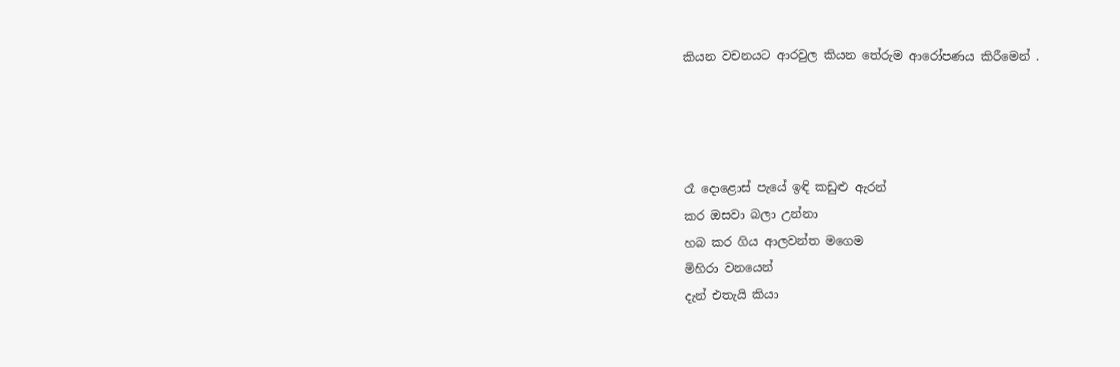කියන වචනයට ආරවුල කියන තේරුම ආරෝපණය කිරීමෙන් .




රෑ දොළොස් පැයේ ඉඳි කඩුළු ඇරන්
කර ඔසවා බලා උන්නා
හබ කර ගිය ආලවන්ත මගෙම
මිහිරා වනයෙන්
දැන් එතැයි කියා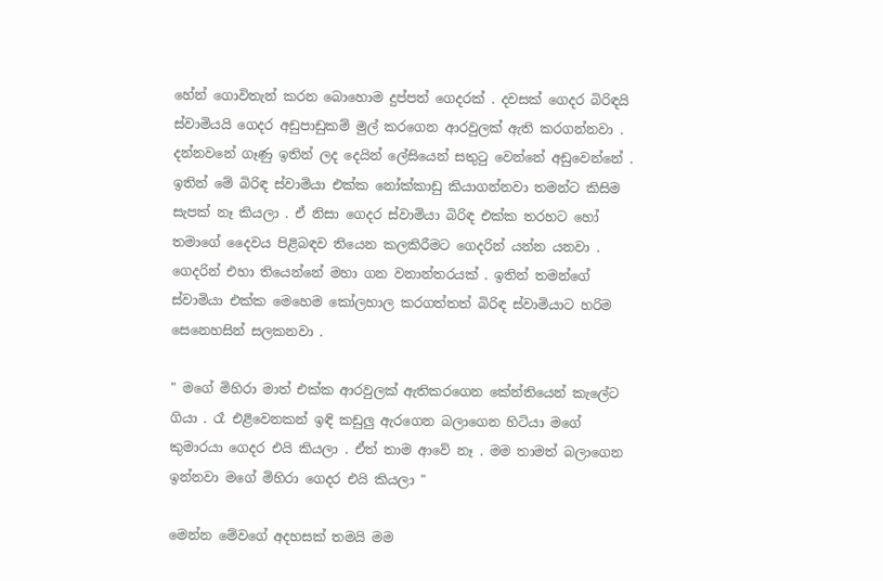හේන් ගොවිතැන් කරන බොහොම දුප්පත් ගෙදරක් . දවසක් ගෙදර බිරිඳයි ස්වාමියයි ගෙදර අඩුපාඩුකම් මුල් කරගෙන ආරවුලක් ඇති කරගන්නවා . දන්නවනේ ගෑණු ඉතින් ලද දෙයින් ලේසියෙන් සතුටු වෙන්නේ අඩුවෙන්නේ . ඉතින් මේ බිරිඳ ස්වාමියා එක්ක නෝක්කාඩු කියාගන්නවා තමන්ට කිසිම සැපක් නෑ කියලා . ඒ නිසා ගෙදර ස්වාමියා බිරිඳ එක්ක තරහට හෝ තමාගේ දෛවය පිළිබඳව තියෙන කලකිරීමට ගෙදරින් යන්න යනවා . ගෙදරින් එහා තියෙන්නේ මහා ගන වනාන්තරයක් . ඉතින් තමන්ගේ ස්වාමියා එක්ක මෙහෙම කෝලහාල කරගත්තත් බිරිඳ ස්වාමියාට හරිම සෙනෙහසින් සලකනවා .

" මගේ මිහිරා මාත් එක්ක ආරවුලක් ඇතිකරගෙන කේන්තියෙන් කැලේට ගියා . රෑ එළිවෙනකන් ඉඳි කඩුලු ඇරගෙන බලාගෙන හිටියා මගේ කුමාරයා ගෙදර එයි කියලා . ඒත් තාම ආවේ නෑ . මම තාමත් බලාගෙන ඉන්නවා මගේ මිහිරා ගෙදර එයි කියලා "

මෙන්න මේවගේ අදහසක් තමයි මම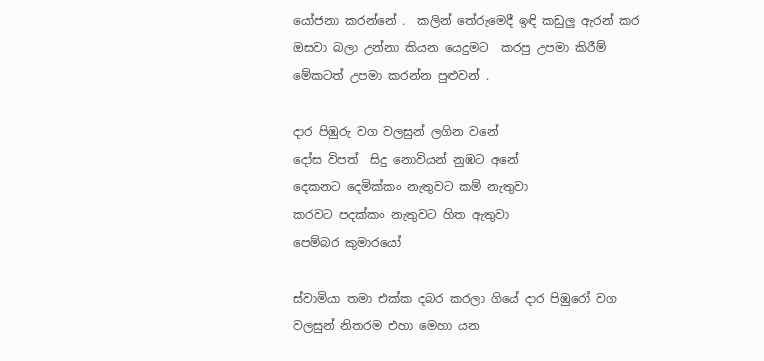යෝජනා කරන්නේ .  කලින් තේරුමෙදී ඉඳි කඩුලු ඇරන් කර ඔසවා බලා උන්නා කියන යෙදුමට  කරපු උපමා කිරීම් මේකටත් උපමා කරන්න පුළුවන් .

දාර පිඹුරු වග වලසුන් ලගින වනේ
දෝස විපත්  සිදු නොවියන් නුඹට අනේ
දෙකනට දෙමික්කං නැතුවට කම් නැතුවා
කරවට පදක්කං නැතුවට හිත ඇතුවා
පෙම්බර කුමාරයෝ

ස්වාමියා තමා එක්ක දබර කරලා ගියේ දාර පිඹුරෝ වග වලසුන් නිතරම එහා මෙහා යන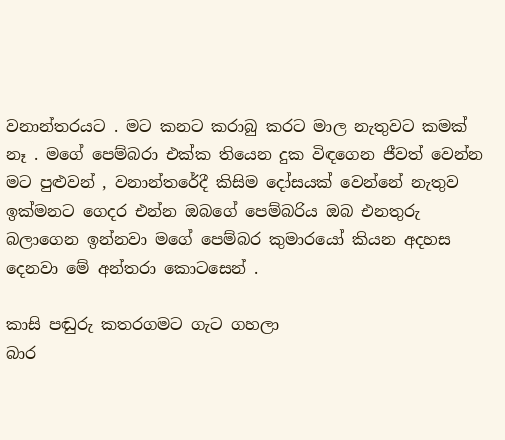වනාන්තරයට . මට කනට කරාබු කරට මාල නැතුවට කමක් නෑ . මගේ පෙම්බරා එක්ක තියෙන දුක විඳගෙන ජීවත් වෙන්න මට පුළුවන් , වනාන්තරේදී කිසිම දෝසයක් වෙන්නේ නැතුව ඉක්මනට ගෙදර එන්න ඔබගේ පෙම්බරිය ඔබ එනතුරු බලාගෙන ඉන්නවා මගේ පෙම්බර කුමාරයෝ කියන අදහස දෙනවා මේ අන්තරා කොටසෙන් .

කාසි පඬුරු කතරගමට ගැට ගහලා
බාර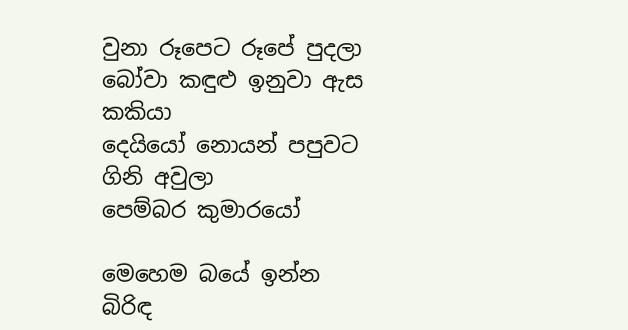වුනා රූපෙට රූපේ පුදලා
බෝවා කඳුළු ඉනුවා ඇස කකියා
දෙයියෝ නොයන් පපුවට ගිනි අවුලා
පෙම්බර කුමාරයෝ

මෙහෙම බයේ ඉන්න බිරිඳ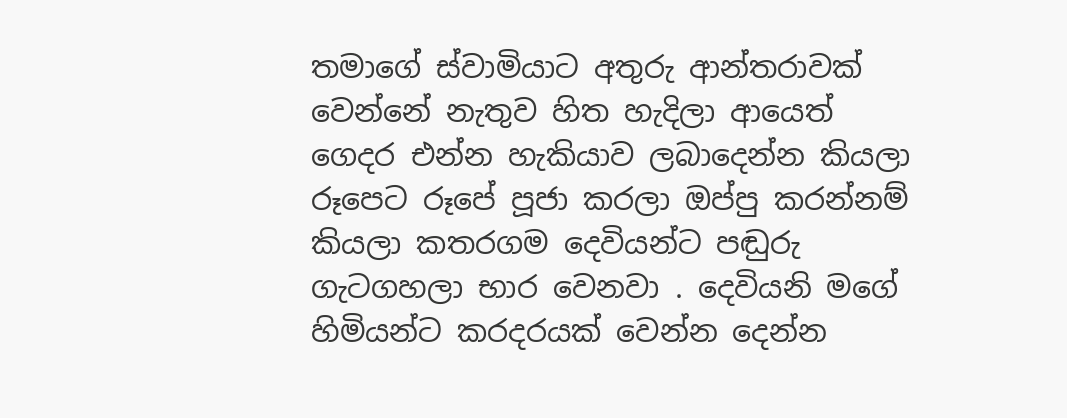තමාගේ ස්වාමියාට අතුරු ආන්තරාවක් වෙන්නේ නැතුව හිත හැදිලා ආයෙත් ගෙදර එන්න හැකියාව ලබාදෙන්න කියලා රූපෙට රූපේ පූජා කරලා ඔප්පු කරන්නම් කියලා කතරගම දෙවියන්ට පඬුරු ගැටගහලා භාර වෙනවා . දෙවියනි මගේ හිමියන්ට කරදරයක් වෙන්න දෙන්න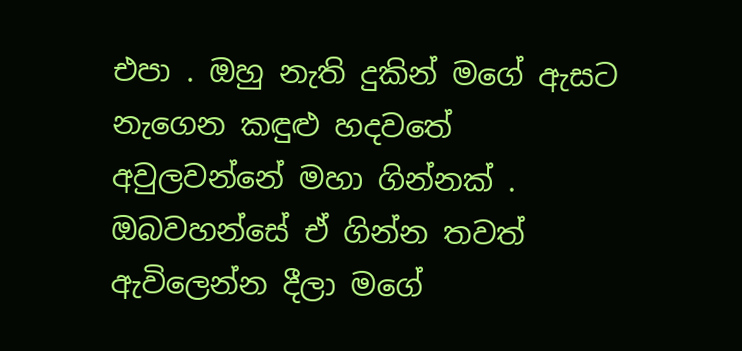එපා . ඔහු නැති දුකින් මගේ ඇසට නැගෙන කඳුළු හදවතේ අවුලවන්නේ මහා ගින්නක් . ඔබවහන්සේ ඒ ගින්න තවත් ඇවිලෙන්න දීලා මගේ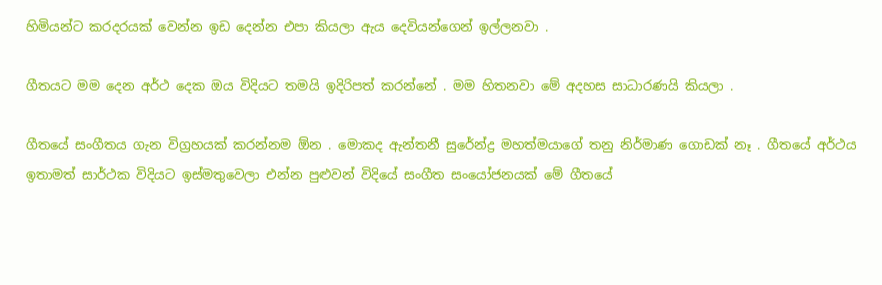හිමියන්ට කරදරයක් වෙන්න ඉඩ දෙන්න එපා කියලා ඇය දෙවියන්ගෙන් ඉල්ලනවා .

ගීතයට මම දෙන අර්ථ දෙක ඔය විදියට තමයි ඉදිරිපත් කරන්නේ . මම හිතනවා මේ අදහස සාධාරණයි කියලා .

ගීතයේ සංගීතය ගැන විග්‍රහයක් කරන්නම ඕන . මොකද ඇන්තනී සුරේන්ද්‍ර මහත්මයාගේ තනු නිර්මාණ ගොඩක් නෑ . ගීතයේ අර්ථය ඉතාමත් සාර්ථක විදියට ඉස්මතුවෙලා එන්න පුළුවන් විදියේ සංගීත සංයෝජනයක් මේ ගීතයේ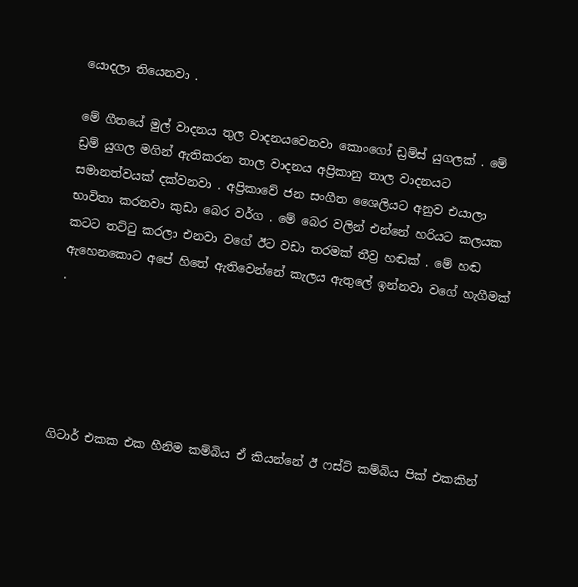යොදලා තියෙනවා .

මේ ගීතයේ මුල් වාදනය තුල වාදනයවෙනවා කොංගෝ ඩ්‍රම්ස් යුගලක් . මේ ඩ්‍රම් යුගල මගින් ඇතිකරන තාල වාදනය අප්‍රිකානු තාල වාදනයට සමානත්වයක් දක්වනවා . අප්‍රිකාවේ ජන සංගීත ශෛලියට අනුව එයාලා භාවිතා කරනවා කුඩා බෙර වර්ග . මේ බෙර වලින් එන්නේ හරියට කලයක කටට තට්ටු කරලා එනවා වගේ ඊට වඩා තරමක් තීව්‍ර හඬක් . මේ හඬ ඇහෙනකොට අපේ හිතේ ඇතිවෙන්නේ කැලය ඇතුලේ ඉන්නවා වගේ හැගීමක් .





ගිටාර් එකක එක හීනිම කම්බිය ඒ කියන්නේ ඊ ෆස්ට් කම්බිය පික් එකකින්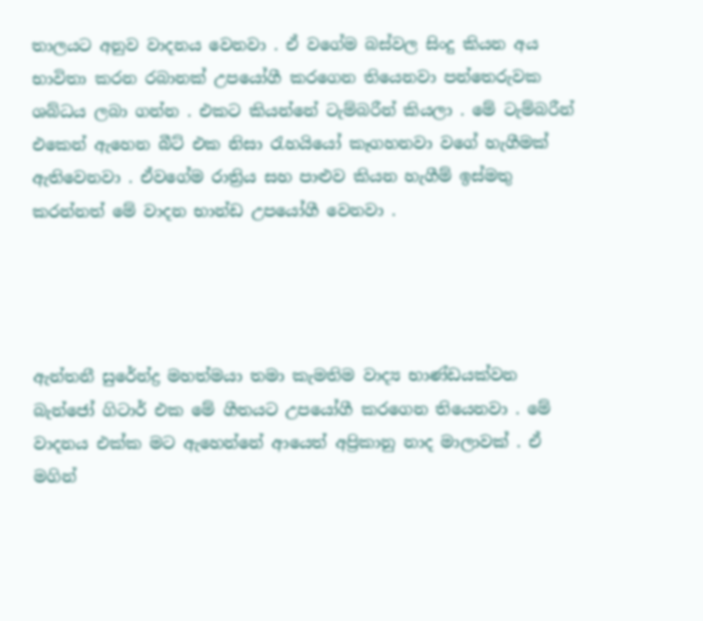තාලයට අනුව වාදනය වෙනවා . ඒ වගේම බස්වල සිංදු කියන අය භාවිතා කරන රබානක් උපයෝගී කරගෙන තියෙනවා පන්තෙරුවක ශබ්ධය ලබා ගන්න . එකට කියන්නේ ටැම්බරීන් කියලා . මේ ටැම්බරීන් එකෙන් ඇහෙන බීට් එක නිසා රැහයියෝ කෑගහනවා වගේ හැගීමක් ඇතිවෙනවා . ඒවගේම රාත්‍රිය සහ පාළුව කියන හැගීම් ඉස්මතු කරන්නත් මේ වාදන භාන්ඩ උපයෝගී වෙනවා .




ඇන්තනී සුරේන්ද්‍ර මහත්මයා තමා කැමතිම වාද්‍ය භාණ්ඩයක්වන බැන්ජෝ ගිටාර් එක මේ ගීතයට උපයෝගී කරගෙන තියෙනවා . මේ වාදනය එක්ක මට ඇහෙන්නේ ආයෙත් අප්‍රිකානු නාද මාලාවක් . ඒ මගින්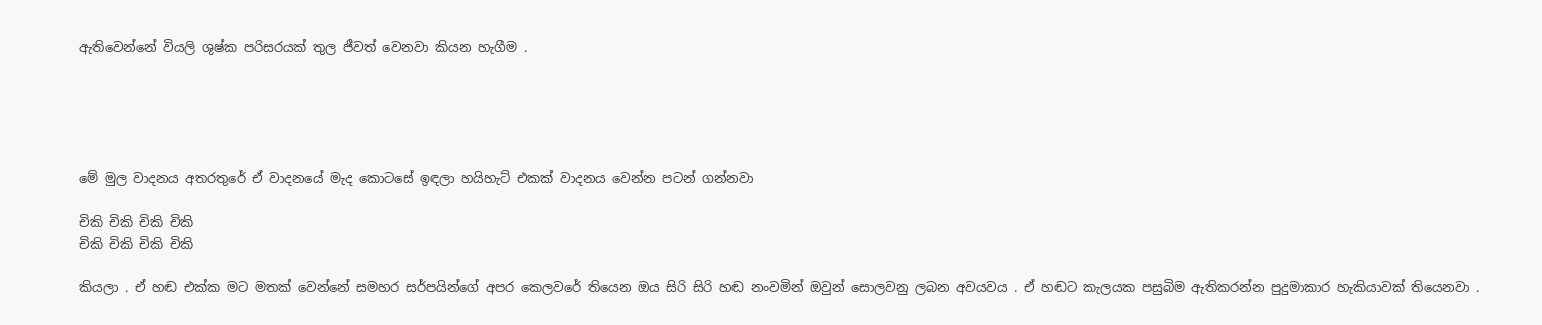ඇතිවෙන්නේ වියලි ශුෂ්ක පරිසරයක් තුල ජීවත් වෙනවා කියන හැගීම .





මේ මුල වාදනය අතරතුරේ ඒ වාදනයේ මැද කොටසේ ඉඳලා හයිහැට් එකක් වාදනය වෙන්න පටන් ගන්නවා

චිකි චිකි චිකි චිකි
චිකි චිකි චිකි චිකි

කියලා . ඒ හඬ එක්ක මට මතක් වෙන්නේ සමහර සර්පයින්ගේ අපර කෙලවරේ තියෙන ඔය සිරි සිරි හඬ නංවමින් ඔවුන් සොලවනු ලබන අවයවය . ඒ හඬට කැලයක පසුබිම ඇතිකරන්න පුදුමාකාර හැකියාවක් තියෙනවා .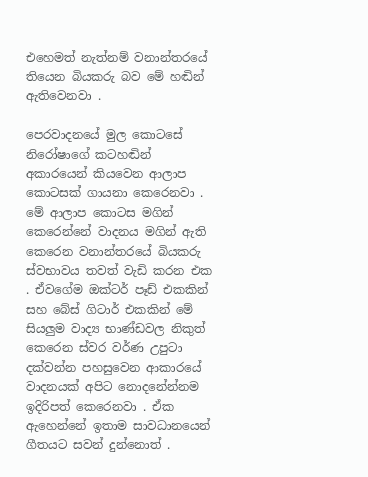එහෙමත් නැත්නම් වනාන්තරයේ තියෙන බියකරු බව මේ හඬින් ඇතිවෙනවා .

පෙරවාදනයේ මුල කොටසේ නිරෝෂාගේ කටහඬින් අකාරයෙන් කියවෙන ආලාප කොටසක් ගායනා කෙරෙනවා . මේ ආලාප කොටස මගින් කෙරෙන්නේ වාදනය මගින් ඇති කෙරෙන වනාන්තරයේ බියකරු ස්වභාවය තවත් වැඩි කරන එක . ඒවගේම ඔක්ටර් පෑඩ් එකකින් සහ බේස් ගිටාර් එකකින් මේ සියලුම වාද්‍ය භාණ්ඩවල නිකුත් කෙරෙන ස්වර වර්ණ උපුටා දක්වන්න පහසුවෙන ආකාරයේ වාදනයක් අපිට නොදනේන්නම ඉදිරිපත් කෙරෙනවා . ඒක ඇහෙන්නේ ඉතාම සාවධානයෙන් ගීතයට සවන් දුන්නොත් .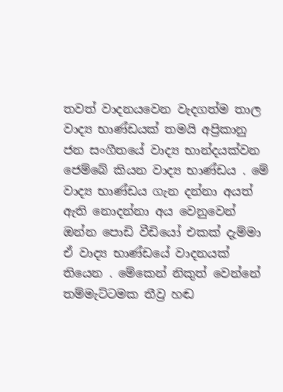තවත් වාදනයවෙන වැදගත්ම තාල වාද්‍ය භාණ්ඩයක් තමයි අප්‍රිකානු ජන සංගීතයේ වාද්‍ය භාන්දයක්වන ජෙම්බේ කියන වාද්‍ය භාණ්ඩය . මේ වාද්‍ය භාණ්ඩය ගැන දන්නා අයත් ඇති නොදන්නා අය වෙනුවෙන් ඔන්න පොඩි වීඩියෝ එකක් දැම්මා ඒ වාද්‍ය භාණ්ඩයේ වාදනයක් තියෙන . මේකෙන් නිකුත් වෙන්නේ තම්මැට්ටමක තීව්‍ර හඬ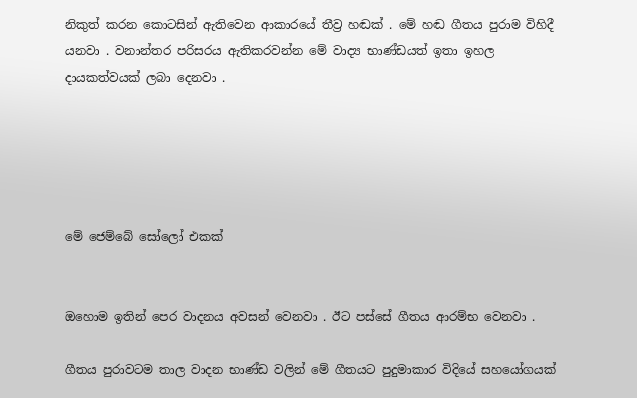නිකුත් කරන කොටසින් ඇතිවෙන ආකාරයේ තීව්‍ර හඬක් . මේ හඬ ගීතය පුරාම විහිදී යනවා . වනාන්තර පරිසරය ඇතිකරවන්න මේ වාද්‍ය භාණ්ඩයත් ඉතා ඉහල දායකත්වයක් ලබා දෙනවා .





මේ ජෙම්බේ සෝලෝ එකක්


ඔහොම ඉතින් පෙර වාදනය අවසන් වෙනවා . ඊට පස්සේ ගීතය ආරම්භ වෙනවා .

ගීතය පුරාවටම තාල වාදන භාණ්ඩ වලින් මේ ගීතයට පුදුමාකාර විදියේ සහයෝගයක්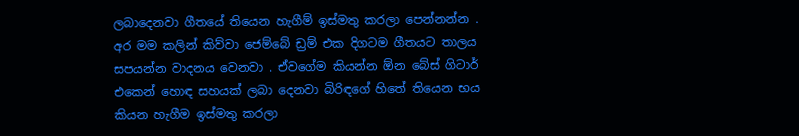ලබාදෙනවා ගීතයේ තියෙන හැගීම් ඉස්මතු කරලා පෙන්නන්න . අර මම කලින් කිව්වා ජෙම්බේ ඩ්‍රම් එක දිගටම ගීතයට තාලය සපයන්න වාදනය වෙනවා . ඒවගේම කියන්න ඕන බේස් ගිටාර් එකෙන් හොඳ සහයක් ලබා දෙනවා බිරිඳගේ හිතේ තියෙන භය කියන හැගීම ඉස්මතු කරලා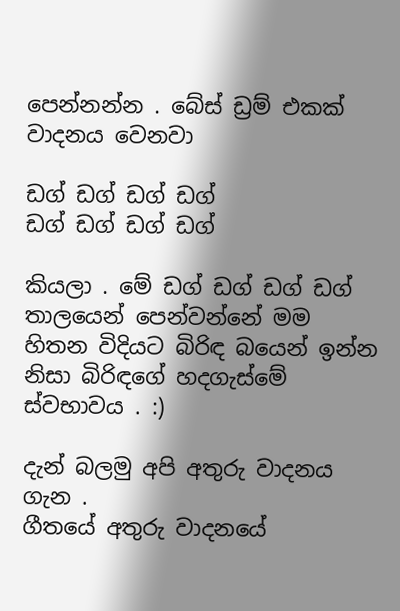පෙන්නන්න . බේස් ඩ්‍රම් එකක් වාදනය වෙනවා

ඩග් ඩග් ඩග් ඩග්
ඩග් ඩග් ඩග් ඩග්

කියලා . මේ ඩග් ඩග් ඩග් ඩග්  තාලයෙන් පෙන්වන්නේ මම හිතන විදියට බිරිඳ බයෙන් ඉන්න නිසා බිරිඳගේ හදගැස්මේ ස්වභාවය . :)

දැන් බලමු අපි අතුරු වාදනය ගැන .
ගීතයේ අතුරු වාදනයේ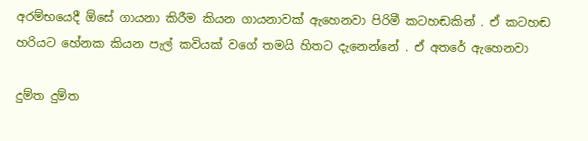අරම්භයෙදී ඕසේ ගායනා කිරීම කියන ගායනාවක් ඇහෙනවා පිරිමී කටහඬකින් . ඒ කටහඬ හරියට හේනක කියන පැල් කවියක් වගේ තමයි හිතට දැනෙන්නේ . ඒ අතරේ ඇහෙනවා

දුම්ත දුම්ත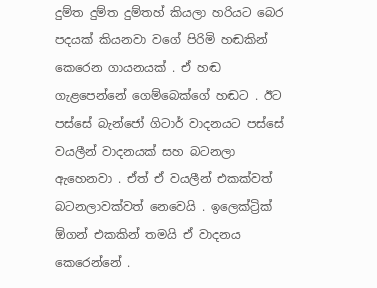දුම්ත දුම්ත දුම්තහ් කියලා හරියට බෙර පදයක් කියනවා වගේ පිරිමි හඬකින් කෙරෙන ගායනයක් . ඒ හඬ ගැළපෙන්නේ ගෙම්බෙක්ගේ හඬට . ඊට පස්සේ බැන්ජෝ ගිටාර් වාදනයට පස්සේ වයලීන් වාදනයක් සහ බටනලා ඇහෙනවා . ඒත් ඒ වයලීන් එකක්වත් බටනලාවක්වත් නෙවෙයි . ඉලෙක්ට්‍රික් ඕගන් එකකින් තමයි ඒ වාදනය කෙරෙන්නේ .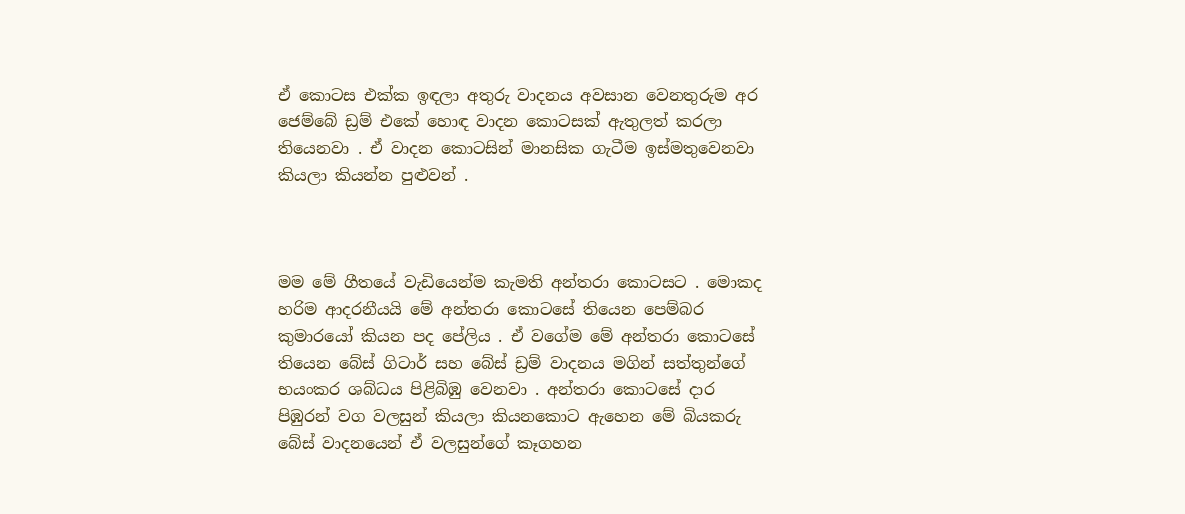ඒ කොටස එක්ක ඉඳලා අතුරු වාදනය අවසාන වෙනතුරුම අර ජෙම්බේ ඩ්‍රම් එකේ හොඳ වාදන කොටසක් ඇතුලත් කරලා තියෙනවා . ඒ වාදන කොටසින් මානසික ගැටීම ඉස්මතුවෙනවා කියලා කියන්න පුළුවන් .



මම මේ ගීතයේ වැඩියෙන්ම කැමති අන්තරා කොටසට . මොකද හරිම ආදරනීයයි මේ අන්තරා කොටසේ තියෙන පෙම්බර කුමාරයෝ කියන පද පේලිය . ඒ වගේම මේ අන්තරා කොටසේ තියෙන බේස් ගිටාර් සහ බේස් ඩ්‍රම් වාදනය මගින් සත්තුන්ගේ භයංකර ශබ්ධය පිළිබිඹු වෙනවා . අන්තරා කොටසේ දාර පිඹුරන් වග වලසුන් කියලා කියනකොට ඇහෙන මේ බියකරු බේස් වාදනයෙන් ඒ වලසුන්ගේ කෑගහන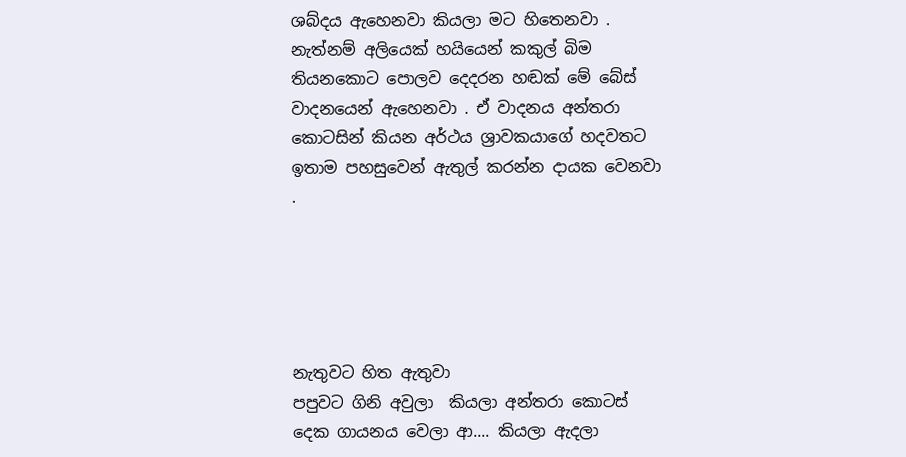ශබ්දය ඇහෙනවා කියලා මට හිතෙනවා . නැත්නම් අලියෙක් හයියෙන් කකුල් බිම තියනකොට පොලව දෙදරන හඬක් මේ බේස් වාදනයෙන් ඇහෙනවා . ඒ වාදනය අන්තරා කොටසින් කියන අර්ථය ශ්‍රාවකයාගේ හදවතට ඉතාම පහසුවෙන් ඇතුල් කරන්න දායක වෙනවා .





නැතුවට හිත ඇතුවා
පපුවට ගිනි අවුලා  කියලා අන්තරා කොටස් දෙක ගායනය වෙලා ආ.... කියලා ඇදලා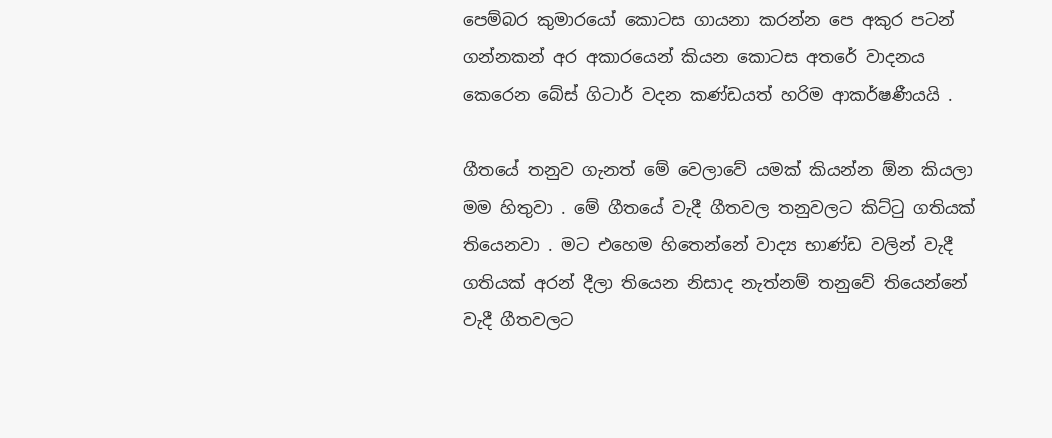පෙම්බර කුමාරයෝ කොටස ගායනා කරන්න පෙ අකුර පටන් ගන්නකන් අර අකාරයෙන් කියන කොටස අතරේ වාදනය කෙරෙන බේස් ගිටාර් වදන කණ්ඩයත් හරිම ආකර්ෂණීයයි .

ගීතයේ තනුව ගැනත් මේ වෙලාවේ යමක් කියන්න ඕන කියලා මම හිතුවා . මේ ගීතයේ වැදී ගීතවල තනුවලට කිට්ටු ගතියක් තියෙනවා . මට එහෙම හිතෙන්නේ වාද්‍ය භාණ්ඩ වලින් වැදී ගතියක් අරන් දීලා තියෙන නිසාද නැත්නම් තනුවේ තියෙන්නේ වැදී ගීතවලට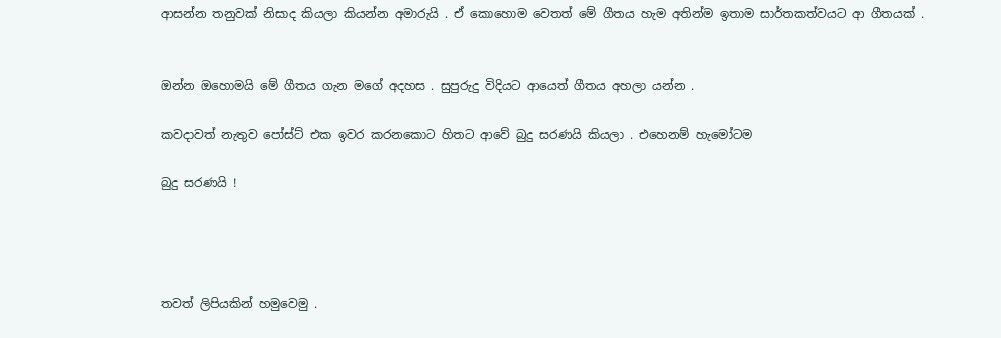ආසන්න තනුවක් නිසාද කියලා කියන්න අමාරුයි . ඒ කොහොම වෙතත් මේ ගීතය හැම අතින්ම ඉතාම සාර්තකත්වයට ආ ගීතයක් .


ඔන්න ඔහොමයි මේ ගීතය ගැන මගේ අදහස . සුපුරුදු විදියට ආයෙත් ගීතය අහලා යන්න .

කවදාවත් නැතුව පෝස්ට් එක ඉවර කරනකොට හිතට ආවේ බුදු සරණයි කියලා . එහෙනම් හැමෝටම

බුදු සරණයි !




තවත් ලිපියකින් හමුවෙමු .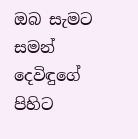ඔබ සැමට සමන් දෙවිඳුගේ පිහිට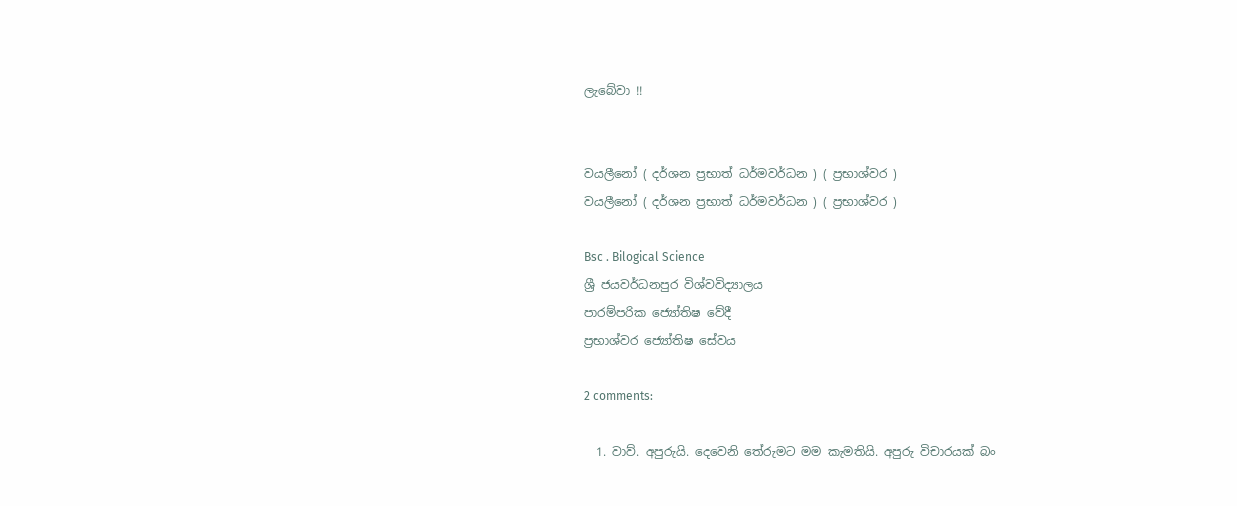ලැබේවා !!


වයලීනෝ ( දර්ශන ප්‍රභාත් ධර්මවර්ධන ) ( ප්‍රභාශ්වර )
වයලීනෝ ( දර්ශන ප්‍රභාත් ධර්මවර්ධන ) ( ප්‍රභාශ්වර )

Bsc . Bilogical Science
ශ්‍රී ජයවර්ධනපුර විශ්වවිද්‍යාලය
පාරම්පරික ජ්‍යෝතිෂ වේදී
ප්‍රභාශ්වර ජ්‍යෝතිෂ සේවය

2 comments:

  1. වාව්. අපුරුයි. දෙවෙනි තේරුමට මම කැමතියි. අපුරු විචාරයක් බං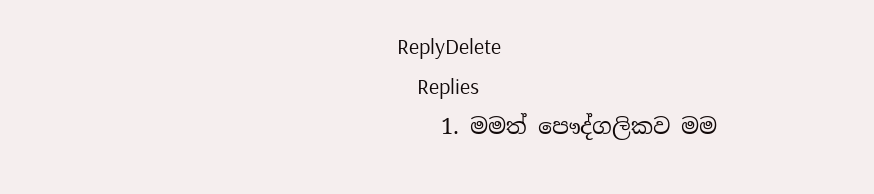ReplyDelete
    Replies
    1. මමත් පෞද්ගලිකව මම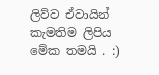ලිව්ව ඒවායින් කැමතිම ලිපිය මේක තමයි . :)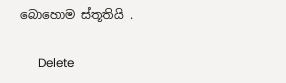බොහොම ස්තූතියි .

      Delete